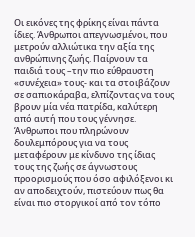Οι εικόνες της φρίκης είναι πάντα ίδιες. Άνθρωποι απεγνωσμένοι, που μετρούν αλλιώτικα την αξία της ανθρώπινης ζωής. Παίρνουν τα παιδιά τους –την πιο εύθραυστη «συνέχεια» τους- και τα στοιβάζουν σε σαπιοκάραβα, ελπίζοντας να τους βρουν μία νέα πατρίδα, καλύτερη από αυτή που τους γέννησε. Άνθρωποι που πληρώνουν δουλεμπόρους για να τους μεταφέρουν με κίνδυνο της ίδιας τους της ζωής σε άγνωστους προορισμούς που όσο αφιλόξενοι κι αν αποδειχτούν, πιστεύουν πως θα είναι πιο στοργικοί από τον τόπο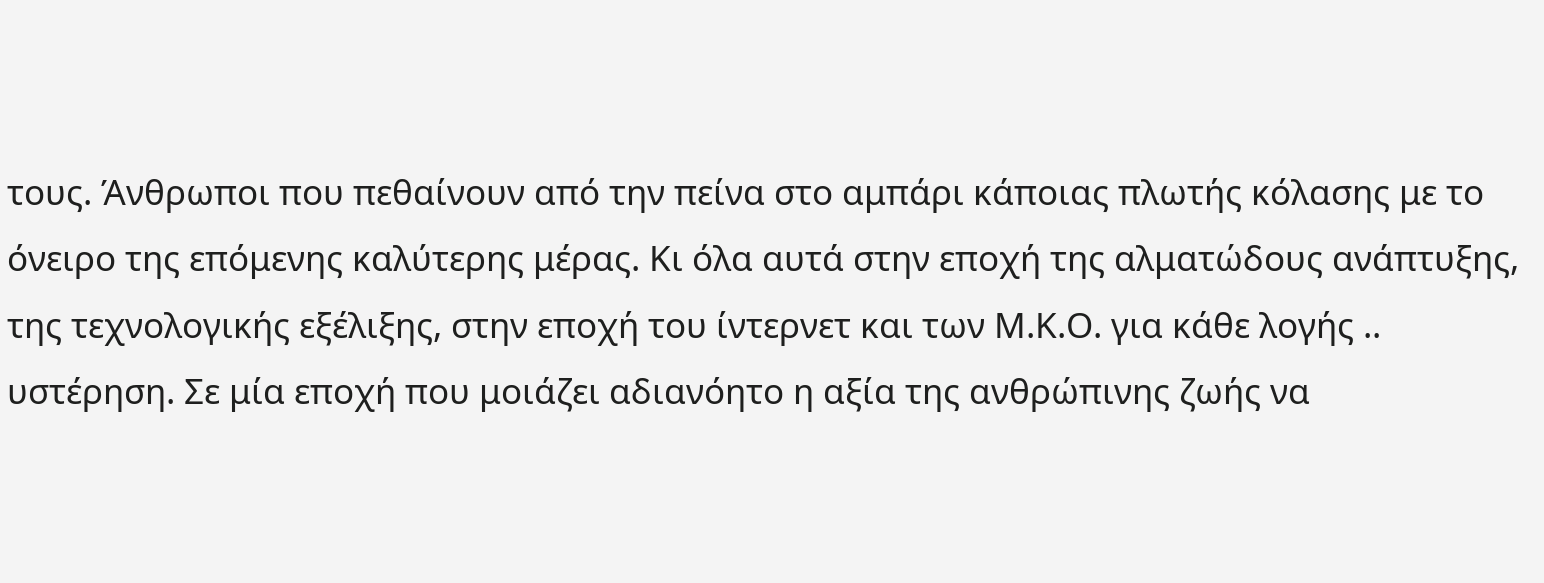τους. Άνθρωποι που πεθαίνουν από την πείνα στο αμπάρι κάποιας πλωτής κόλασης με το όνειρο της επόμενης καλύτερης μέρας. Κι όλα αυτά στην εποχή της αλματώδους ανάπτυξης, της τεχνολογικής εξέλιξης, στην εποχή του ίντερνετ και των Μ.Κ.Ο. για κάθε λογής .. υστέρηση. Σε μία εποχή που μοιάζει αδιανόητο η αξία της ανθρώπινης ζωής να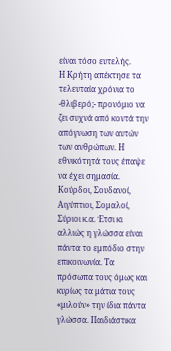είναι τόσο ευτελής.
Η Κρήτη απέκτησε τα τελευταία χρόνια το -θλιβερό;- προνόμιο να ζει συχνά από κοντά την απόγνωση των αυτών των ανθρώπων. Η εθνικότητά τους έπαψε να έχει σημασία. Κούρδοι, Σουδανοί, Αιγύπτιοι, Σομαλοί, Σύριοι κ.α. Έτσι κι αλλιώς η γλώσσα είναι πάντα το εμπόδιο στην επικοινωνία. Τα πρόσωπα τους όμως και κυρίως τα μάτια τους «μιλούν» την ίδια πάντα γλώσσα. Παιδιάστικα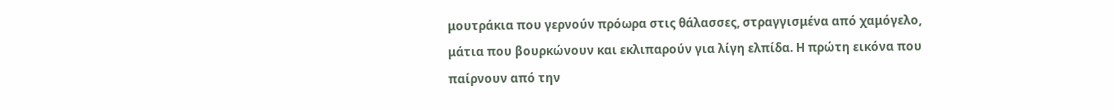μουτράκια που γερνούν πρόωρα στις θάλασσες, στραγγισμένα από χαμόγελο, μάτια που βουρκώνουν και εκλιπαρούν για λίγη ελπίδα. Η πρώτη εικόνα που παίρνουν από την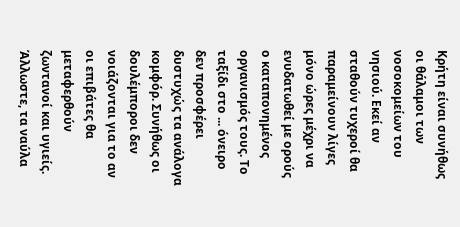Κρήτη είναι συνήθως οι θάλαμοι των νοσοκομείων του νησιού. Εκεί αν σταθούν τυχεροί θα παραμείνουν λίγες μόνο ώρες μέχρι να ενυδατωθεί με ορούς ο καταπονημένος οργανισμός τους. Το ταξίδι στο ... όνειρο δεν προσφέρει δυστυχώς τα ανάλογα κομφόρ. Συνήθως οι δουλέμποροι δεν νοιάζονται για το αν οι επιβάτες θα μεταφερθούν ζωντανοί και υγιείς. Άλλωστε, τα ναύλα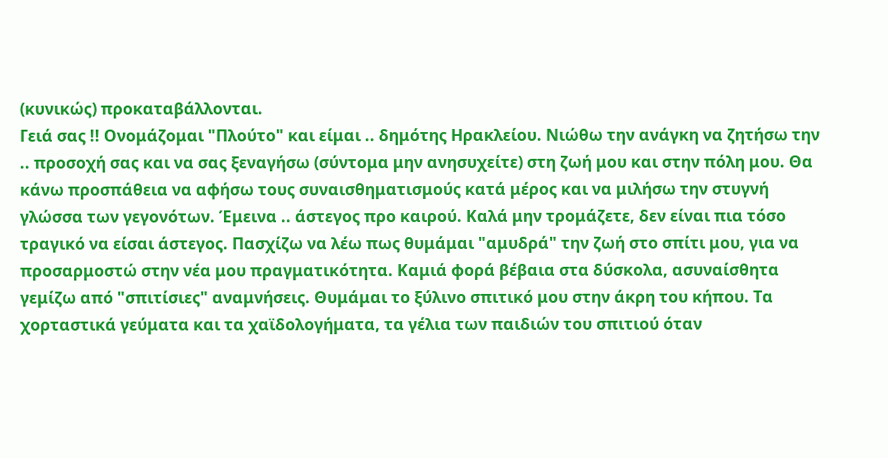(κυνικώς) προκαταβάλλονται.
Γειά σας !! Ονομάζομαι "Πλούτο" και είμαι .. δημότης Ηρακλείου. Νιώθω την ανάγκη να ζητήσω την .. προσοχή σας και να σας ξεναγήσω (σύντομα μην ανησυχείτε) στη ζωή μου και στην πόλη μου. Θα κάνω προσπάθεια να αφήσω τους συναισθηματισμούς κατά μέρος και να μιλήσω την στυγνή γλώσσα των γεγονότων. Έμεινα .. άστεγος προ καιρού. Καλά μην τρομάζετε, δεν είναι πια τόσο τραγικό να είσαι άστεγος. Πασχίζω να λέω πως θυμάμαι "αμυδρά" την ζωή στο σπίτι μου, για να προσαρμοστώ στην νέα μου πραγματικότητα. Καμιά φορά βέβαια στα δύσκολα, ασυναίσθητα γεμίζω από "σπιτίσιες" αναμνήσεις. Θυμάμαι το ξύλινο σπιτικό μου στην άκρη του κήπου. Τα χορταστικά γεύματα και τα χαϊδολογήματα, τα γέλια των παιδιών του σπιτιού όταν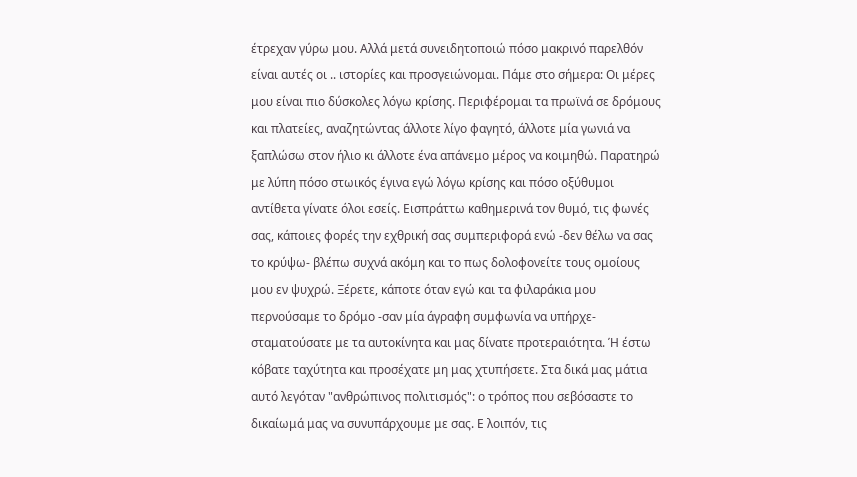έτρεχαν γύρω μου. Αλλά μετά συνειδητοποιώ πόσο μακρινό παρελθόν είναι αυτές οι .. ιστορίες και προσγειώνομαι. Πάμε στο σήμερα: Οι μέρες μου είναι πιο δύσκολες λόγω κρίσης. Περιφέρομαι τα πρωϊνά σε δρόμους και πλατείες, αναζητώντας άλλοτε λίγο φαγητό, άλλοτε μία γωνιά να ξαπλώσω στον ήλιο κι άλλοτε ένα απάνεμο μέρος να κοιμηθώ. Παρατηρώ με λύπη πόσο στωικός έγινα εγώ λόγω κρίσης και πόσο οξύθυμοι αντίθετα γίνατε όλοι εσείς. Εισπράττω καθημερινά τον θυμό, τις φωνές σας, κάποιες φορές την εχθρική σας συμπεριφορά ενώ -δεν θέλω να σας το κρύψω- βλέπω συχνά ακόμη και το πως δολοφονείτε τους ομοίους μου εν ψυχρώ. Ξέρετε, κάποτε όταν εγώ και τα φιλαράκια μου περνούσαμε το δρόμο -σαν μία άγραφη συμφωνία να υπήρχε- σταματούσατε με τα αυτοκίνητα και μας δίνατε προτεραιότητα. Ή έστω κόβατε ταχύτητα και προσέχατε μη μας χτυπήσετε. Στα δικά μας μάτια αυτό λεγόταν "ανθρώπινος πολιτισμός": ο τρόπος που σεβόσαστε το δικαίωμά μας να συνυπάρχουμε με σας. Ε λοιπόν, τις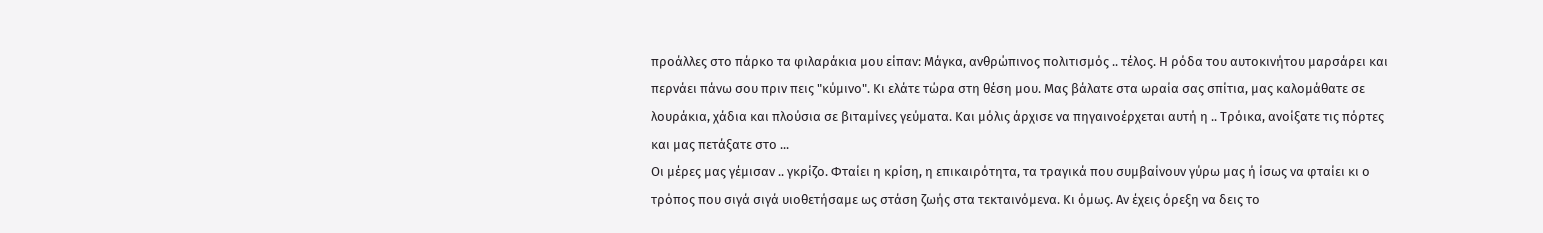προάλλες στο πάρκο τα φιλαράκια μου είπαν: Μάγκα, ανθρώπινος πολιτισμός .. τέλος. Η ρόδα του αυτοκινήτου μαρσάρει και περνάει πάνω σου πριν πεις "κύμινο". Κι ελάτε τώρα στη θέση μου. Μας βάλατε στα ωραία σας σπίτια, μας καλομάθατε σε λουράκια, χάδια και πλούσια σε βιταμίνες γεύματα. Και μόλις άρχισε να πηγαινοέρχεται αυτή η .. Τρόικα, ανοίξατε τις πόρτες και μας πετάξατε στο ...
Οι μέρες μας γέμισαν .. γκρίζο. Φταίει η κρίση, η επικαιρότητα, τα τραγικά που συμβαίνουν γύρω μας ή ίσως να φταίει κι ο τρόπος που σιγά σιγά υιοθετήσαμε ως στάση ζωής στα τεκταινόμενα. Κι όμως. Αν έχεις όρεξη να δεις το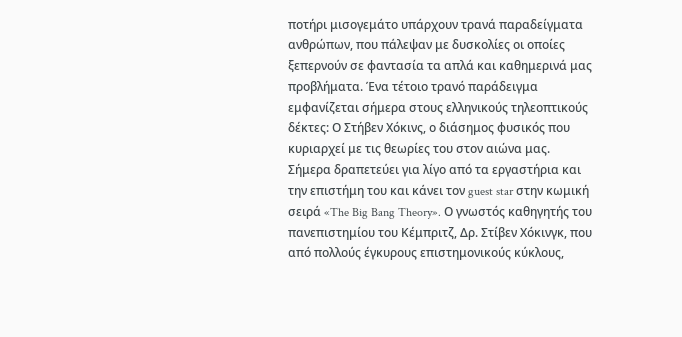ποτήρι μισογεμάτο υπάρχουν τρανά παραδείγματα ανθρώπων, που πάλεψαν με δυσκολίες οι οποίες ξεπερνούν σε φαντασία τα απλά και καθημερινά μας προβλήματα. Ένα τέτοιο τρανό παράδειγμα εμφανίζεται σήμερα στους ελληνικούς τηλεοπτικούς δέκτες: Ο Στήβεν Χόκινς, ο διάσημος φυσικός που κυριαρχεί με τις θεωρίες του στον αιώνα μας. Σήμερα δραπετεύει για λίγο από τα εργαστήρια και την επιστήμη του και κάνει τον guest star στην κωμική σειρά «The Big Bang Theory». Ο γνωστός καθηγητής του πανεπιστημίου του Κέμπριτζ, Δρ. Στίβεν Χόκινγκ, που από πολλούς έγκυρους επιστημονικούς κύκλους,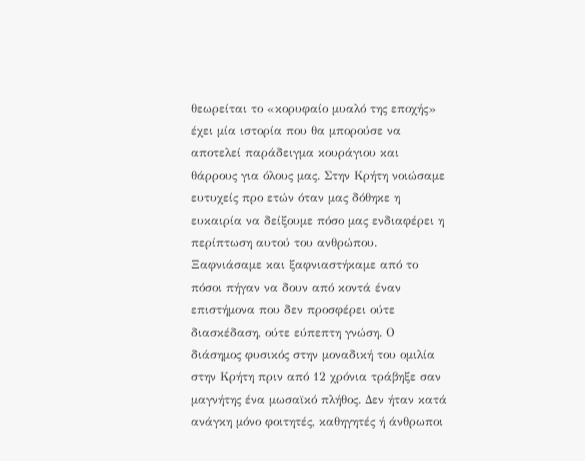θεωρείται το «κορυφαίο μυαλό της εποχής» έχει μία ιστορία που θα μπορούσε να αποτελεί παράδειγμα κουράγιου και θάρρους για όλους μας. Στην Κρήτη νοιώσαμε ευτυχείς προ ετών όταν μας δόθηκε η ευκαιρία να δείξουμε πόσο μας ενδιαφέρει η περίπτωση αυτού του ανθρώπου. Ξαφνιάσαμε και ξαφνιαστήκαμε από το πόσοι πήγαν να δουν από κοντά έναν επιστήμονα που δεν προσφέρει ούτε διασκέδαση, ούτε εύπεπτη γνώση. Ο διάσημος φυσικός στην μοναδική του ομιλία στην Κρήτη πριν από 12 χρόνια τράβηξε σαν μαγνήτης ένα μωσαϊκό πλήθος. Δεν ήταν κατά ανάγκη μόνο φοιτητές, καθηγητές ή άνθρωποι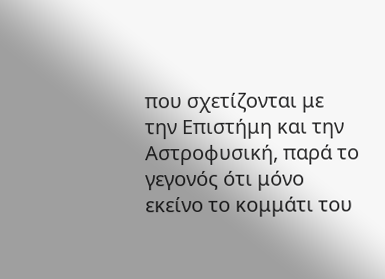που σχετίζονται με την Επιστήμη και την Αστροφυσική, παρά το γεγονός ότι μόνο εκείνο το κομμάτι του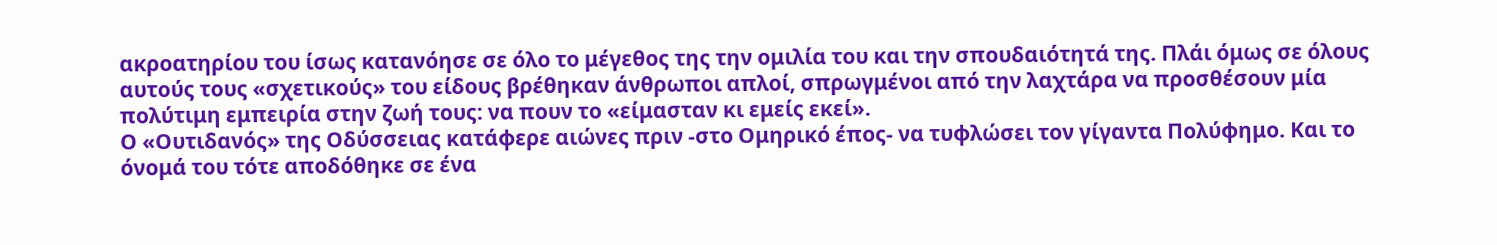ακροατηρίου του ίσως κατανόησε σε όλο το μέγεθος της την ομιλία του και την σπουδαιότητά της. Πλάι όμως σε όλους αυτούς τους «σχετικούς» του είδους βρέθηκαν άνθρωποι απλοί, σπρωγμένοι από την λαχτάρα να προσθέσουν μία πολύτιμη εμπειρία στην ζωή τους: να πουν το «είμασταν κι εμείς εκεί».
Ο «Ουτιδανός» της Οδύσσειας κατάφερε αιώνες πριν -στο Ομηρικό έπος- να τυφλώσει τον γίγαντα Πολύφημο. Και το όνομά του τότε αποδόθηκε σε ένα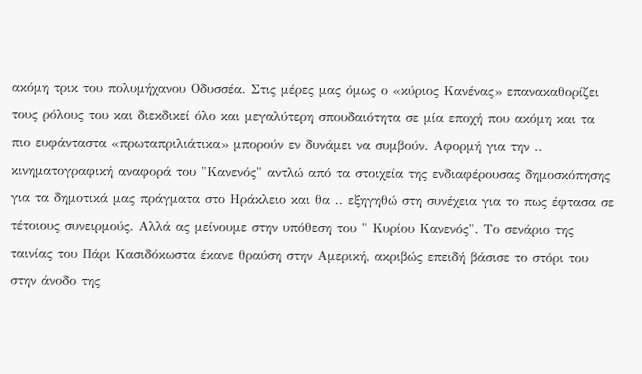ακόμη τρικ του πολυμήχανου Οδυσσέα. Στις μέρες μας όμως ο «κύριος Κανένας» επανακαθορίζει τους ρόλους του και διεκδικεί όλο και μεγαλύτερη σπουδαιότητα σε μία εποχή που ακόμη και τα πιο ευφάνταστα «πρωταπριλιάτικα» μπορούν εν δυνάμει να συμβούν. Αφορμή για την .. κινηματογραφική αναφορά του "Κανενός" αντλώ από τα στοιχεία της ενδιαφέρουσας δημοσκόπησης για τα δημοτικά μας πράγματα στο Ηράκλειο και θα .. εξηγηθώ στη συνέχεια για το πως έφτασα σε τέτοιους συνειρμούς. Αλλά ας μείνουμε στην υπόθεση του " Κυρίου Κανενός". Το σενάριο της ταινίας του Πάρι Κασιδόκωστα έκανε θραύση στην Αμερική, ακριβώς επειδή βάσισε το στόρι του στην άνοδο της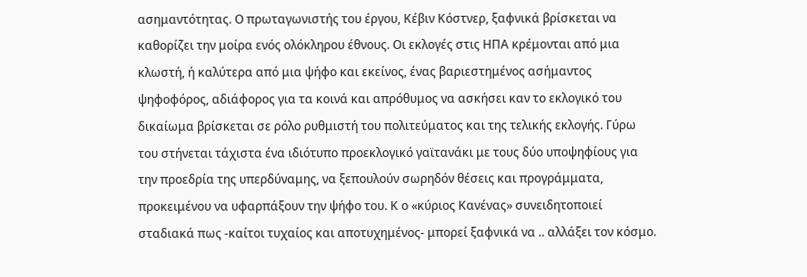ασημαντότητας. Ο πρωταγωνιστής του έργου, Κέβιν Κόστνερ, ξαφνικά βρίσκεται να καθορίζει την μοίρα ενός ολόκληρου έθνους. Οι εκλογές στις ΗΠΑ κρέμονται από μια κλωστή, ή καλύτερα από μια ψήφο και εκείνος, ένας βαριεστημένος ασήμαντος ψηφοφόρος, αδιάφορος για τα κοινά και απρόθυμος να ασκήσει καν το εκλογικό του δικαίωμα βρίσκεται σε ρόλο ρυθμιστή του πολιτεύματος και της τελικής εκλογής. Γύρω του στήνεται τάχιστα ένα ιδιότυπο προεκλογικό γαϊτανάκι με τους δύο υποψηφίους για την προεδρία της υπερδύναμης, να ξεπουλούν σωρηδόν θέσεις και προγράμματα, προκειμένου να υφαρπάξουν την ψήφο του. Κ ο «κύριος Κανένας» συνειδητοποιεί σταδιακά πως -καίτοι τυχαίος και αποτυχημένος- μπορεί ξαφνικά να .. αλλάξει τον κόσμο.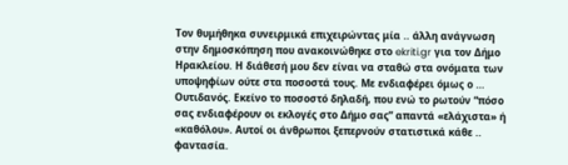Τον θυμήθηκα συνειρμικά επιχειρώντας μία .. άλλη ανάγνωση στην δημοσκόπηση που ανακοινώθηκε στο ekriti.gr για τον Δήμο Ηρακλείου. Η διάθεσή μου δεν είναι να σταθώ στα ονόματα των υποψηφίων ούτε στα ποσοστά τους. Με ενδιαφέρει όμως ο … Ουτιδανός. Εκείνο το ποσοστό δηλαδή, που ενώ το ρωτούν “πόσο σας ενδιαφέρουν οι εκλογές στο Δήμο σας” απαντά «ελάχιστα» ή «καθόλου». Αυτοί οι άνθρωποι ξεπερνούν στατιστικά κάθε .. φαντασία.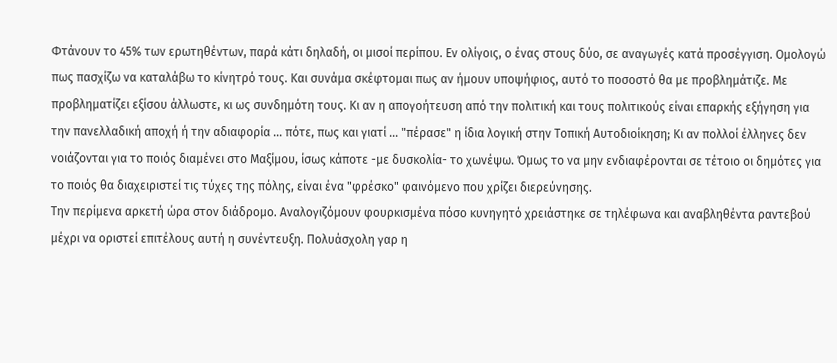Φτάνουν το 45% των ερωτηθέντων, παρά κάτι δηλαδή, οι μισοί περίπου. Εν ολίγοις, ο ένας στους δύο, σε αναγωγές κατά προσέγγιση. Ομολογώ πως πασχίζω να καταλάβω το κίνητρό τους. Kαι συνάμα σκέφτομαι πως αν ήμουν υποψήφιος, αυτό το ποσοστό θα με προβλημάτιζε. Με προβληματίζει εξίσου άλλωστε, κι ως συνδημότη τους. Κι αν η απογοήτευση από την πολιτική και τους πολιτικούς είναι επαρκής εξήγηση για την πανελλαδική αποχή ή την αδιαφορία ... πότε, πως και γιατί ... "πέρασε" η ίδια λογική στην Τοπική Αυτοδιοίκηση; Κι αν πολλοί έλληνες δεν νοιάζονται για το ποιός διαμένει στο Μαξίμου, ίσως κάποτε -με δυσκολία- το χωνέψω. Όμως το να μην ενδιαφέρονται σε τέτοιο οι δημότες για το ποιός θα διαχειριστεί τις τύχες της πόλης, είναι ένα "φρέσκο" φαινόμενο που χρίζει διερεύνησης.
Την περίμενα αρκετή ώρα στον διάδρομο. Αναλογιζόμουν φουρκισμένα πόσο κυνηγητό χρειάστηκε σε τηλέφωνα και αναβληθέντα ραντεβού μέχρι να οριστεί επιτέλους αυτή η συνέντευξη. Πολυάσχολη γαρ η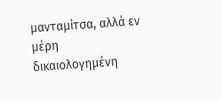μανταμίτσα, αλλά εν μέρη δικαιολογημένη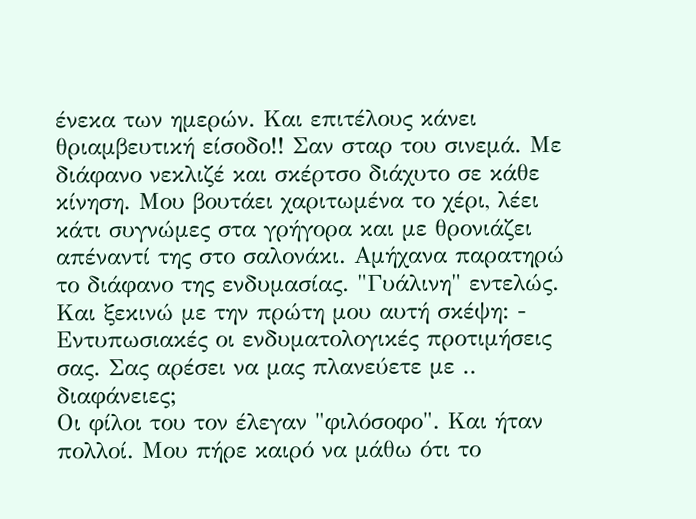ένεκα των ημερών. Και επιτέλους κάνει θριαμβευτική είσοδο!! Σαν σταρ του σινεμά. Με διάφανο νεκλιζέ και σκέρτσο διάχυτο σε κάθε κίνηση. Μου βουτάει χαριτωμένα το χέρι, λέει κάτι συγνώμες στα γρήγορα και με θρονιάζει απέναντί της στο σαλονάκι. Αμήχανα παρατηρώ το διάφανο της ενδυμασίας. "Γυάλινη" εντελώς. Και ξεκινώ με την πρώτη μου αυτή σκέψη: - Εντυπωσιακές οι ενδυματολογικές προτιμήσεις σας. Σας αρέσει να μας πλανεύετε με .. διαφάνειες;
Οι φίλοι του τον έλεγαν "φιλόσοφο". Και ήταν πολλοί. Μου πήρε καιρό να μάθω ότι το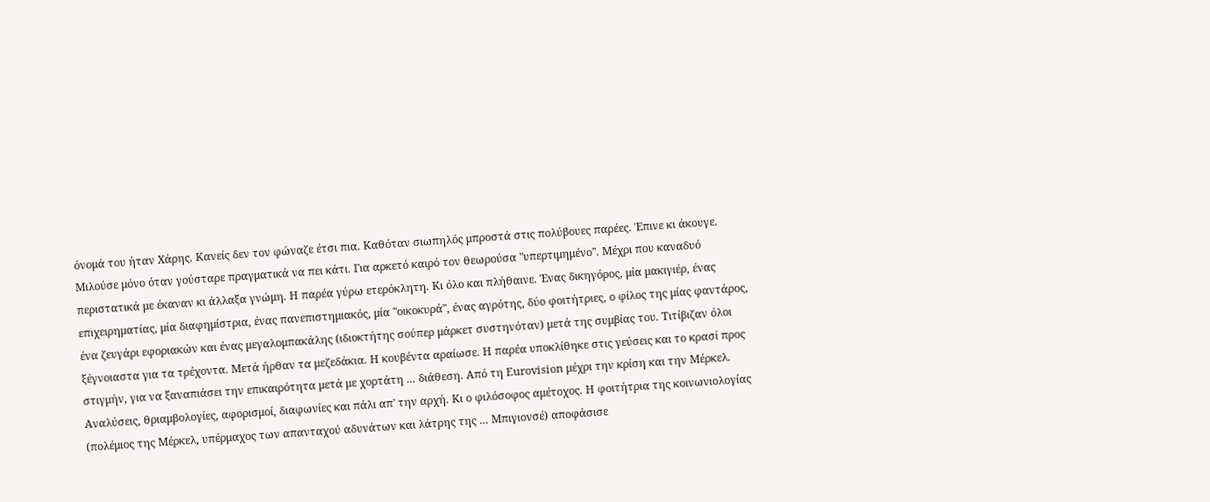όνομά του ήταν Χάρης. Κανείς δεν τον φώναζε έτσι πια. Καθόταν σιωπηλός μπροστά στις πολύβουες παρέες. Έπινε κι άκουγε. Μιλούσε μόνο όταν γούσταρε πραγματικά να πει κάτι. Για αρκετό καιρό τον θεωρούσα "υπερτιμημένο". Μέχρι που καναδυό περιστατικά με έκαναν κι άλλαξα γνώμη. Η παρέα γύρω ετερόκλητη. Κι όλο και πλήθαινε. Ένας δικηγόρος, μία μακιγιέρ, ένας επιχειρηματίας, μία διαφημίστρια, ένας πανεπιστημιακός, μία "οικοκυρά", ένας αγρότης, δύο φοιτήτριες, ο φίλος της μίας φαντάρος, ένα ζευγάρι εφοριακών και ένας μεγαλομπακάλης (ιδιοκτήτης σούπερ μάρκετ συστηνόταν) μετά της συμβίας του. Τιτίβιζαν όλοι ξέγνοιαστα για τα τρέχοντα. Μετά ήρθαν τα μεζεδάκια. Η κουβέντα αραίωσε. Η παρέα υποκλίθηκε στις γεύσεις και το κρασί προς στιγμήν, για να ξαναπιάσει την επικαιρότητα μετά με χορτάτη ... διάθεση. Από τη Eurovision μέχρι την κρίση και την Μέρκελ. Αναλύσεις, θριαμβολογίες, αφορισμοί, διαφωνίες και πάλι απ' την αρχή. Κι ο φιλόσοφος αμέτοχος. Η φοιτήτρια της κοινωνιολογίας (πολέμιος της Μέρκελ, υπέρμαχος των απανταχού αδυνάτων και λάτρης της ... Μπιγιονσέ) αποφάσισε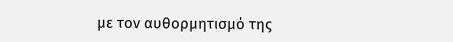με τον αυθορμητισμό της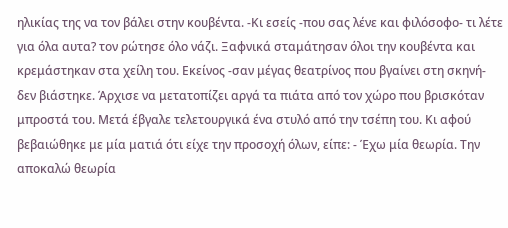ηλικίας της να τον βάλει στην κουβέντα. -Κι εσείς -που σας λένε και φιλόσοφο- τι λέτε για όλα αυτα? τον ρώτησε όλο νάζι. Ξαφνικά σταμάτησαν όλοι την κουβέντα και κρεμάστηκαν στα χείλη του. Εκείνος -σαν μέγας θεατρίνος που βγαίνει στη σκηνή- δεν βιάστηκε. Άρχισε να μετατοπίζει αργά τα πιάτα από τον χώρο που βρισκόταν μπροστά του. Μετά έβγαλε τελετουργικά ένα στυλό από την τσέπη του. Κι αφού βεβαιώθηκε με μία ματιά ότι είχε την προσοχή όλων, είπε: - Έχω μία θεωρία. Την αποκαλώ θεωρία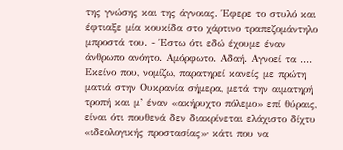της γνώσης και της άγνοιας. Έφερε το στυλό και έφτιαξε μία κουκίδα στο χάρτινο τραπεζομάντηλο μπροστά του. - Έστω ότι εδώ έχουμε έναν άνθρωπο ανόητο. Αμόρφωτο. Αδαή. Αγνοεί τα ....
Εκείνο που, νομίζω, παρατηρεί κανείς με πρώτη ματιά στην Ουκρανία σήμερα, μετά την αιματηρή τροπή και μ’ έναν «ακήρυχτο πόλεμο» επί θύραις, είναι ότι πουθενά δεν διακρίνεται ελάχιστο δίχτυ «ιδεολογικής προστασίας»∙ κάτι που να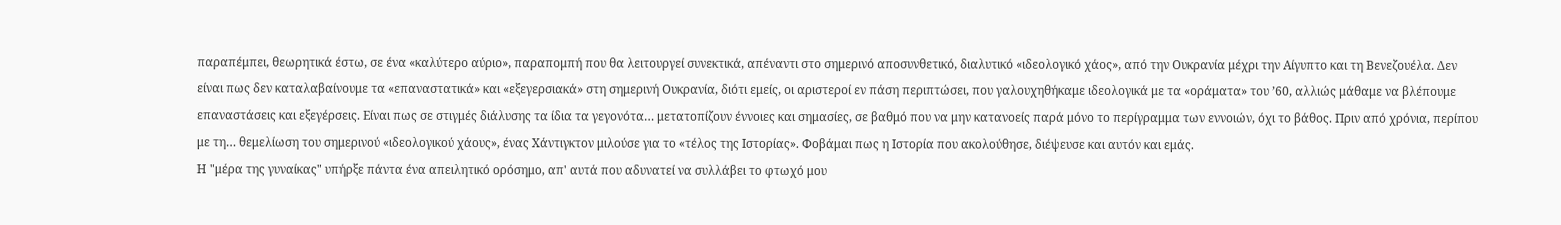παραπέμπει, θεωρητικά έστω, σε ένα «καλύτερο αύριο», παραπομπή που θα λειτουργεί συνεκτικά, απέναντι στο σημερινό αποσυνθετικό, διαλυτικό «ιδεολογικό χάος», από την Ουκρανία μέχρι την Αίγυπτο και τη Βενεζουέλα. Δεν είναι πως δεν καταλαβαίνουμε τα «επαναστατικά» και «εξεγερσιακά» στη σημερινή Ουκρανία, διότι εμείς, οι αριστεροί εν πάση περιπτώσει, που γαλουχηθήκαμε ιδεολογικά με τα «οράματα» του ’60, αλλιώς μάθαμε να βλέπουμε επαναστάσεις και εξεγέρσεις. Είναι πως σε στιγμές διάλυσης τα ίδια τα γεγονότα… μετατοπίζουν έννοιες και σημασίες, σε βαθμό που να μην κατανοείς παρά μόνο το περίγραμμα των εννοιών, όχι το βάθος. Πριν από χρόνια, περίπου με τη… θεμελίωση του σημερινού «ιδεολογικού χάους», ένας Χάντιγκτον μιλούσε για το «τέλος της Ιστορίας». Φοβάμαι πως η Ιστορία που ακολούθησε, διέψευσε και αυτόν και εμάς.
Η "μέρα της γυναίκας" υπήρξε πάντα ένα απειλητικό ορόσημο, απ' αυτά που αδυνατεί να συλλάβει το φτωχό μου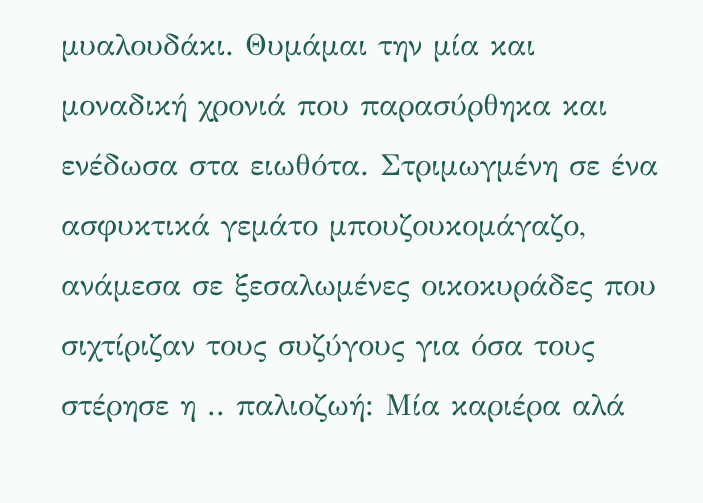μυαλουδάκι. Θυμάμαι την μία και μοναδική χρονιά που παρασύρθηκα και ενέδωσα στα ειωθότα. Στριμωγμένη σε ένα ασφυκτικά γεμάτο μπουζουκομάγαζο, ανάμεσα σε ξεσαλωμένες οικοκυράδες που σιχτίριζαν τους συζύγους για όσα τους στέρησε η .. παλιοζωή: Μία καριέρα αλά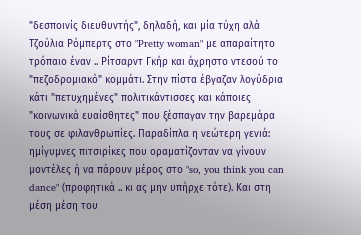"δεσποινίς διευθυντής", δηλαδή, και μία τύχη αλά Τζούλια Ρόμπερτς στο "Pretty woman" με απαραίτητο τρόπαιο έναν .. Ρίτσαρντ Γκήρ και άχρηστο ντεσού το "πεζοδρομιακό" κομμάτι. Στην πίστα έβγαζαν λογύδρια κάτι "πετυχημένες" πολιτικάντισσες και κάποιες "κοινωνικά ευαίσθητες" που ξέσπαγαν την βαρεμάρα τους σε φιλανθρωπίες. Παραδίπλα η νεώτερη γενιά: ημίγυμνες πιτσιρίκες που οραματίζονταν να γίνουν μοντέλες ή να πάρουν μέρος στο "so, you think you can dance" (προφητικά .. κι ας μην υπήρχε τότε). Και στη μέση μέση του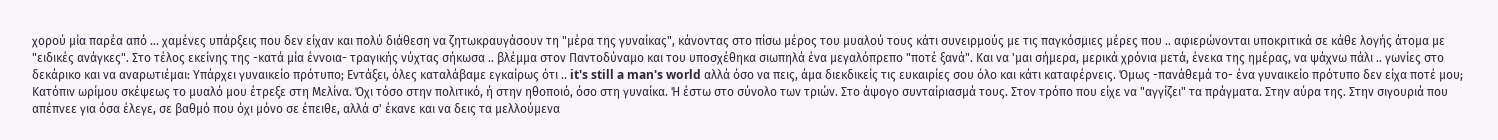χορού μία παρέα από ... χαμένες υπάρξεις που δεν είχαν και πολύ διάθεση να ζητωκραυγάσουν τη "μέρα της γυναίκας", κάνοντας στο πίσω μέρος του μυαλού τους κάτι συνειρμούς με τις παγκόσμιες μέρες που .. αφιερώνονται υποκριτικά σε κάθε λογής άτομα με "ειδικές ανάγκες". Στο τέλος εκείνης της -κατά μία έννοια- τραγικής νύχτας σήκωσα .. βλέμμα στον Παντοδύναμο και του υποσχέθηκα σιωπηλά ένα μεγαλόπρεπο "ποτέ ξανά". Και να 'μαι σήμερα, μερικά χρόνια μετά, ένεκα της ημέρας, να ψάχνω πάλι .. γωνίες στο δεκάρικο και να αναρωτιέμαι: Υπάρχει γυναικείο πρότυπο; Εντάξει, όλες καταλάβαμε εγκαίρως ότι .. it's still a man's world αλλά όσο να πεις, άμα διεκδικείς τις ευκαιρίες σου όλο και κάτι καταφέρνεις. Όμως -πανάθεμά το- ένα γυναικείο πρότυπο δεν είχα ποτέ μου; Κατόπιν ωρίμου σκέψεως το μυαλό μου έτρεξε στη Μελίνα. Όχι τόσο στην πολιτικό, ή στην ηθοποιό, όσο στη γυναίκα. Ή έστω στο σύνολο των τριών. Στο άψογο συνταίριασμά τους. Στον τρόπο που είχε να "αγγίζει" τα πράγματα. Στην αύρα της. Στην σιγουριά που απέπνεε για όσα έλεγε, σε βαθμό που όχι μόνο σε έπειθε, αλλά σ' έκανε και να δεις τα μελλούμενα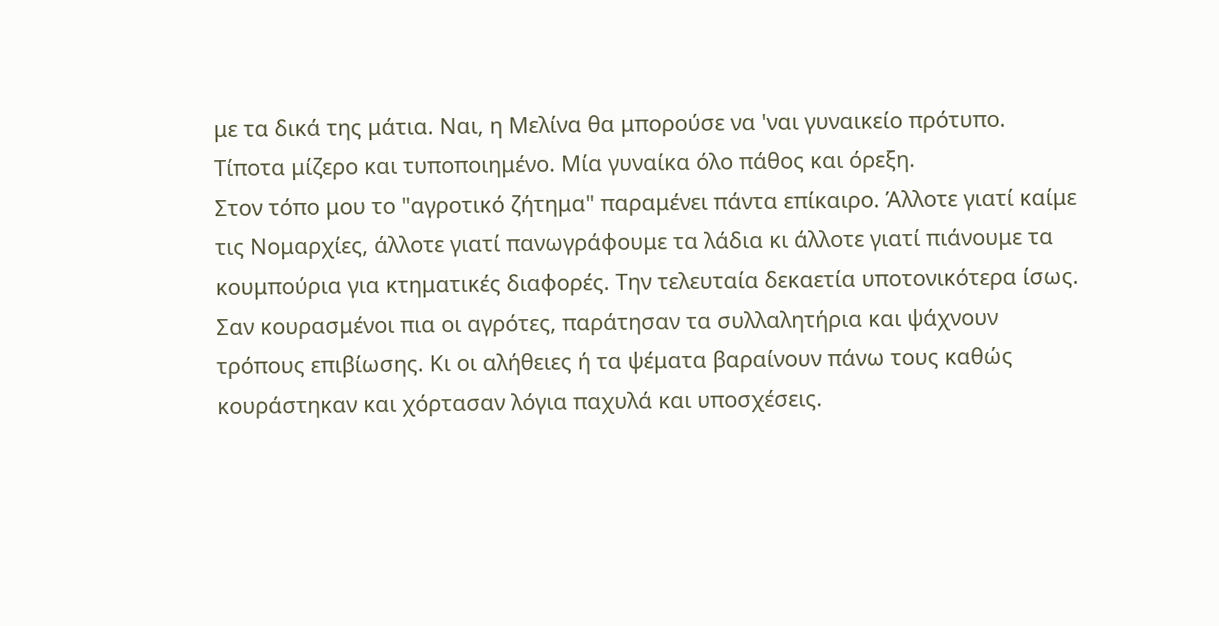με τα δικά της μάτια. Ναι, η Μελίνα θα μπορούσε να 'ναι γυναικείο πρότυπο. Τίποτα μίζερο και τυποποιημένο. Μία γυναίκα όλο πάθος και όρεξη.
Στον τόπο μου το "αγροτικό ζήτημα" παραμένει πάντα επίκαιρο. Άλλοτε γιατί καίμε τις Νομαρχίες, άλλοτε γιατί πανωγράφουμε τα λάδια κι άλλοτε γιατί πιάνουμε τα κουμπούρια για κτηματικές διαφορές. Την τελευταία δεκαετία υποτονικότερα ίσως. Σαν κουρασμένοι πια οι αγρότες, παράτησαν τα συλλαλητήρια και ψάχνουν τρόπους επιβίωσης. Κι οι αλήθειες ή τα ψέματα βαραίνουν πάνω τους καθώς κουράστηκαν και χόρτασαν λόγια παχυλά και υποσχέσεις.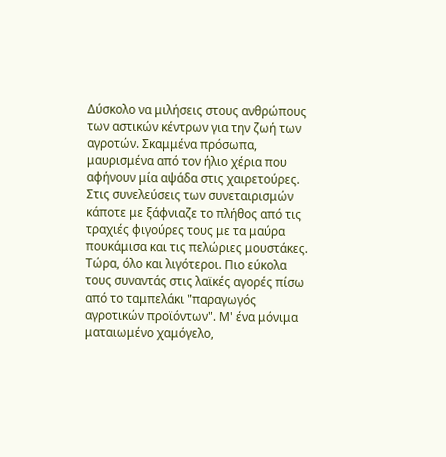Δύσκολο να μιλήσεις στους ανθρώπους των αστικών κέντρων για την ζωή των αγροτών. Σκαμμένα πρόσωπα, μαυρισμένα από τον ήλιο χέρια που αφήνουν μία αψάδα στις χαιρετούρες. Στις συνελεύσεις των συνεταιρισμών κάποτε με ξάφνιαζε το πλήθος από τις τραχιές φιγούρες τους με τα μαύρα πουκάμισα και τις πελώριες μουστάκες. Τώρα, όλο και λιγότεροι. Πιο εύκολα τους συναντάς στις λαϊκές αγορές πίσω από το ταμπελάκι "παραγωγός αγροτικών προϊόντων". Μ' ένα μόνιμα ματαιωμένο χαμόγελο,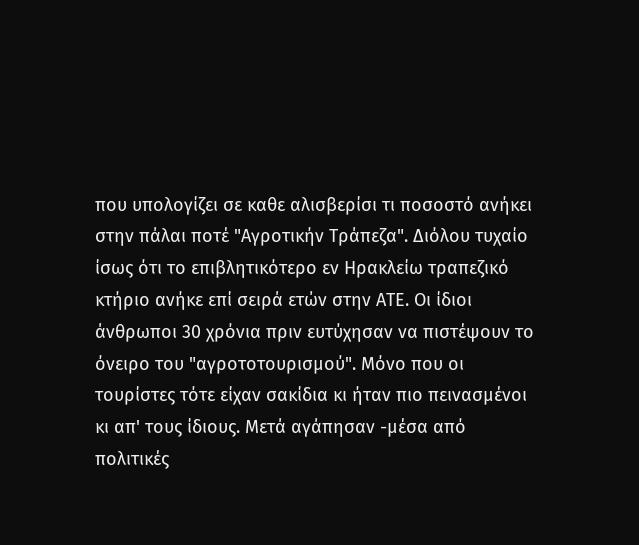που υπολογίζει σε καθε αλισβερίσι τι ποσοστό ανήκει στην πάλαι ποτέ "Αγροτικήν Τράπεζα". Διόλου τυχαίο ίσως ότι το επιβλητικότερο εν Ηρακλείω τραπεζικό κτήριο ανήκε επί σειρά ετών στην ΑΤΕ. Οι ίδιοι άνθρωποι 30 χρόνια πριν ευτύχησαν να πιστέψουν το όνειρο του "αγροτοτουρισμού". Μόνο που οι τουρίστες τότε είχαν σακίδια κι ήταν πιο πεινασμένοι κι απ' τους ίδιους. Μετά αγάπησαν -μέσα από πολιτικές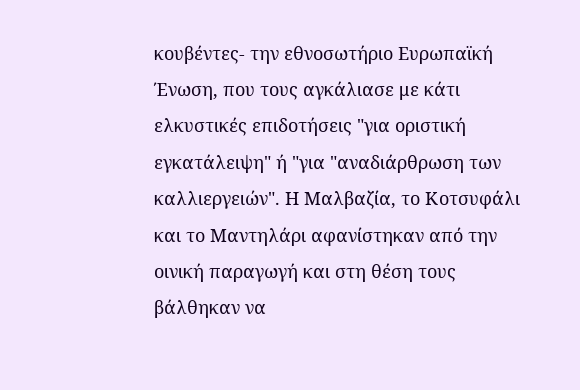κουβέντες- την εθνοσωτήριο Ευρωπαϊκή Ένωση, που τους αγκάλιασε με κάτι ελκυστικές επιδοτήσεις "για οριστική εγκατάλειψη" ή "για "αναδιάρθρωση των καλλιεργειών". Η Μαλβαζία, το Κοτσυφάλι και το Μαντηλάρι αφανίστηκαν από την οινική παραγωγή και στη θέση τους βάλθηκαν να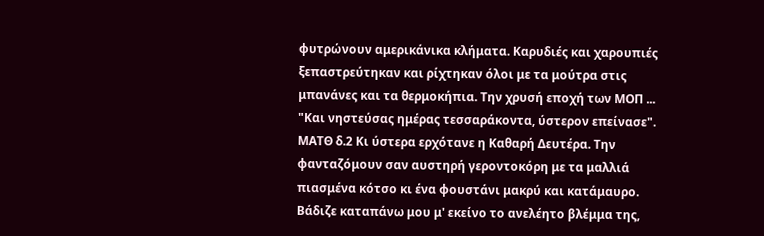φυτρώνουν αμερικάνικα κλήματα. Καρυδιές και χαρουπιές ξεπαστρεύτηκαν και ρίχτηκαν όλοι με τα μούτρα στις μπανάνες και τα θερμοκήπια. Την χρυσή εποχή των ΜΟΠ ...
"Και νηστεύσας ημέρας τεσσαράκοντα, ύστερον επείνασε". ΜΑΤΘ δ.2 Κι ύστερα ερχότανε η Καθαρή Δευτέρα. Την φανταζόμουν σαν αυστηρή γεροντοκόρη με τα μαλλιά πιασμένα κότσο κι ένα φουστάνι μακρύ και κατάμαυρο. Βάδιζε καταπάνω μου μ' εκείνο το ανελέητο βλέμμα της,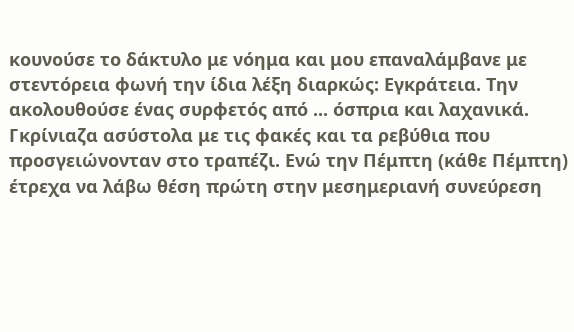κουνούσε το δάκτυλο με νόημα και μου επαναλάμβανε με στεντόρεια φωνή την ίδια λέξη διαρκώς: Εγκράτεια. Την ακολουθούσε ένας συρφετός από ... όσπρια και λαχανικά. Γκρίνιαζα ασύστολα με τις φακές και τα ρεβύθια που προσγειώνονταν στο τραπέζι. Ενώ την Πέμπτη (κάθε Πέμπτη) έτρεχα να λάβω θέση πρώτη στην μεσημεριανή συνεύρεση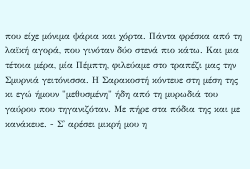που είχε μόνιμα ψάρια και χόρτα. Πάντα φρέσκα από τη λαϊκή αγορά, που γινόταν δύο στενά πιο κάτω. Και μια τέτοια μέρα, μία Πέμπτη, φιλεύαμε στο τραπέζι μας την Σμυρνιά γειτόνισσα. Η Σαρακοστή κόντευε στη μέση της κι εγώ ήμουν "μεθυσμένη" ήδη από τη μυρωδιά του γαύρου που τηγανιζόταν. Με πήρε στα πόδια της και με κανάκευε. - Σ' αρέσει μικρή μου η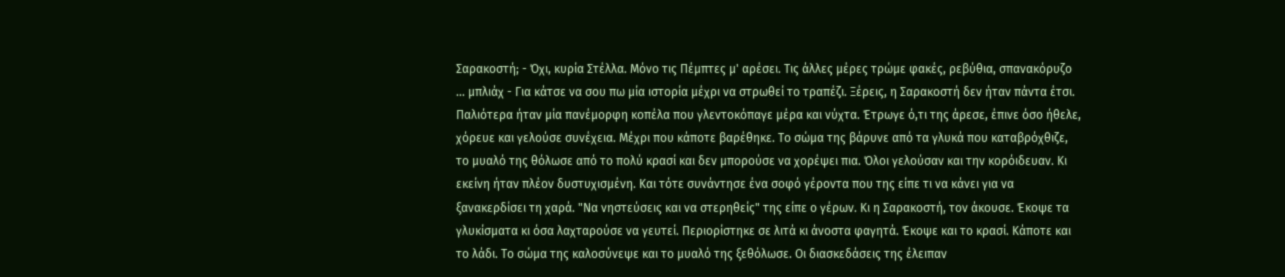Σαρακοστή; - Όχι, κυρία Στέλλα. Μόνο τις Πέμπτες μ' αρέσει. Τις άλλες μέρες τρώμε φακές, ρεβύθια, σπανακόρυζο ... μπλιάχ - Για κάτσε να σου πω μία ιστορία μέχρι να στρωθεί το τραπέζι. Ξέρεις, η Σαρακοστή δεν ήταν πάντα έτσι. Παλιότερα ήταν μία πανέμορφη κοπέλα που γλεντοκόπαγε μέρα και νύχτα. Έτρωγε ό,τι της άρεσε, έπινε όσο ήθελε, χόρευε και γελούσε συνέχεια. Μέχρι που κάποτε βαρέθηκε. Το σώμα της βάρυνε από τα γλυκά που καταβρόχθιζε, το μυαλό της θόλωσε από το πολύ κρασί και δεν μπορούσε να χορέψει πια. Όλοι γελούσαν και την κορόιδευαν. Κι εκείνη ήταν πλέον δυστυχισμένη. Και τότε συνάντησε ένα σοφό γέροντα που της είπε τι να κάνει για να ξανακερδίσει τη χαρά. "Να νηστεύσεις και να στερηθείς" της είπε ο γέρων. Κι η Σαρακοστή, τον άκουσε. Έκοψε τα γλυκίσματα κι όσα λαχταρούσε να γευτεί. Περιορίστηκε σε λιτά κι άνοστα φαγητά. Έκοψε και το κρασί. Κάποτε και το λάδι. Το σώμα της καλοσύνεψε και το μυαλό της ξεθόλωσε. Οι διασκεδάσεις της έλειπαν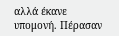αλλά έκανε υπομονή. Πέρασαν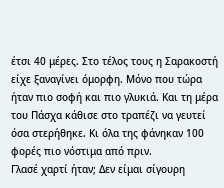έτσι 40 μέρες. Στο τέλος τους η Σαρακοστή είχε ξαναγίνει όμορφη. Μόνο που τώρα ήταν πιο σοφή και πιο γλυκιά. Και τη μέρα του Πάσχα κάθισε στο τραπέζι να γευτεί όσα στερήθηκε. Κι όλα της φάνηκαν 100 φορές πιο νόστιμα από πριν.
Γλασέ χαρτί ήταν; Δεν είμαι σίγουρη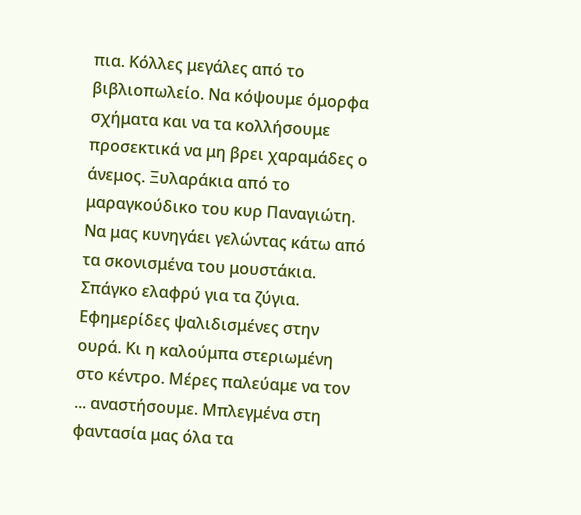πια. Κόλλες μεγάλες από το βιβλιοπωλείο. Να κόψουμε όμορφα σχήματα και να τα κολλήσουμε προσεκτικά να μη βρει χαραμάδες ο άνεμος. Ξυλαράκια από το μαραγκούδικο του κυρ Παναγιώτη. Να μας κυνηγάει γελώντας κάτω από τα σκονισμένα του μουστάκια. Σπάγκο ελαφρύ για τα ζύγια. Εφημερίδες ψαλιδισμένες στην ουρά. Κι η καλούμπα στεριωμένη στο κέντρο. Μέρες παλεύαμε να τον ... αναστήσουμε. Μπλεγμένα στη φαντασία μας όλα τα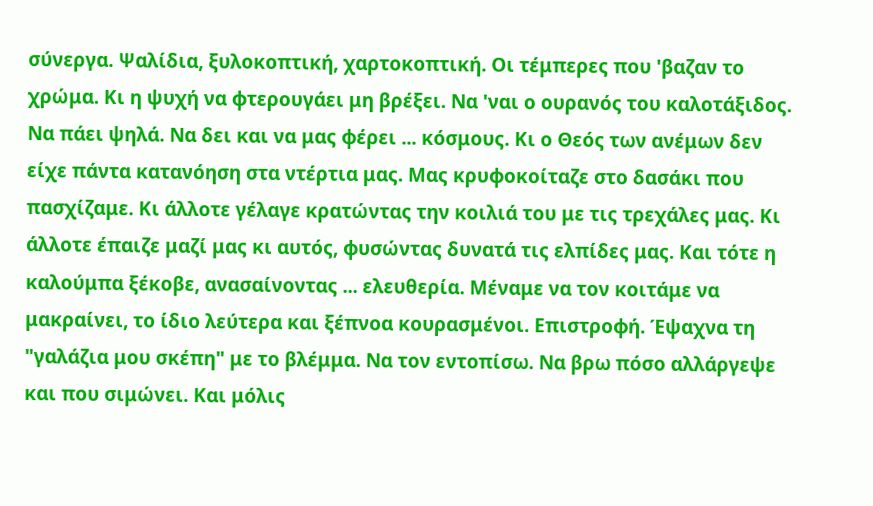σύνεργα. Ψαλίδια, ξυλοκοπτική, χαρτοκοπτική. Οι τέμπερες που 'βαζαν το χρώμα. Κι η ψυχή να φτερουγάει μη βρέξει. Να 'ναι ο ουρανός του καλοτάξιδος. Να πάει ψηλά. Να δει και να μας φέρει ... κόσμους. Κι ο Θεός των ανέμων δεν είχε πάντα κατανόηση στα ντέρτια μας. Μας κρυφοκοίταζε στο δασάκι που πασχίζαμε. Κι άλλοτε γέλαγε κρατώντας την κοιλιά του με τις τρεχάλες μας. Κι άλλοτε έπαιζε μαζί μας κι αυτός, φυσώντας δυνατά τις ελπίδες μας. Και τότε η καλούμπα ξέκοβε, ανασαίνοντας ... ελευθερία. Μέναμε να τον κοιτάμε να μακραίνει, το ίδιο λεύτερα και ξέπνοα κουρασμένοι. Επιστροφή. Έψαχνα τη "γαλάζια μου σκέπη" με το βλέμμα. Να τον εντοπίσω. Να βρω πόσο αλλάργεψε και που σιμώνει. Και μόλις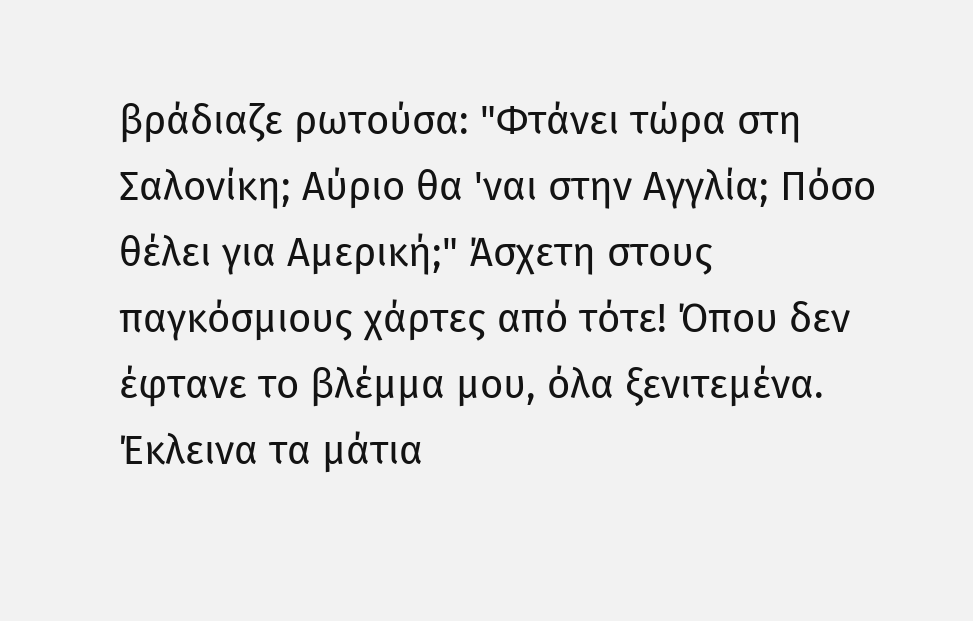βράδιαζε ρωτούσα: "Φτάνει τώρα στη Σαλονίκη; Αύριο θα 'ναι στην Αγγλία; Πόσο θέλει για Αμερική;" Άσχετη στους παγκόσμιους χάρτες από τότε! Όπου δεν έφτανε το βλέμμα μου, όλα ξενιτεμένα. Έκλεινα τα μάτια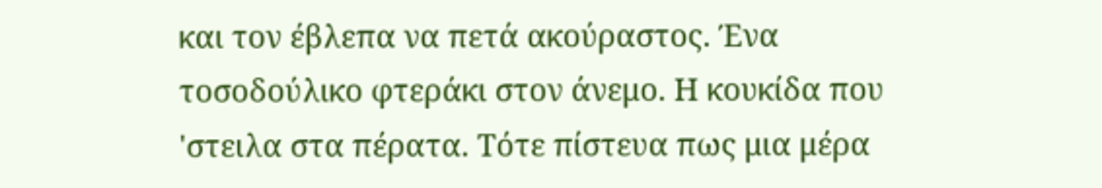και τον έβλεπα να πετά ακούραστος. Ένα τοσοδούλικο φτεράκι στον άνεμο. Η κουκίδα που 'στειλα στα πέρατα. Τότε πίστευα πως μια μέρα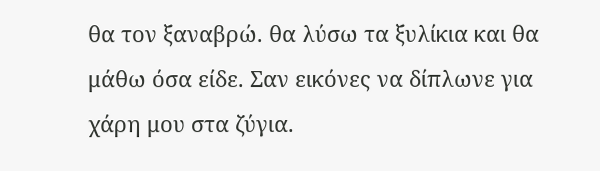θα τον ξαναβρώ. θα λύσω τα ξυλίκια και θα μάθω όσα είδε. Σαν εικόνες να δίπλωνε για χάρη μου στα ζύγια.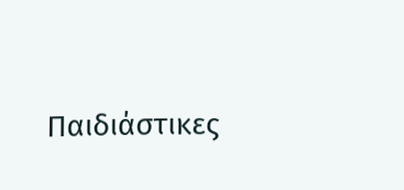Παιδιάστικες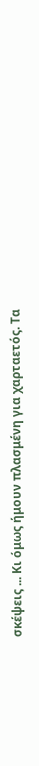σκέψεις ... Κι όμως ήμουν πλασμένη για χαρταετός. Τα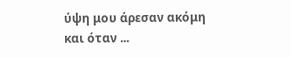ύψη μου άρεσαν ακόμη και όταν ...